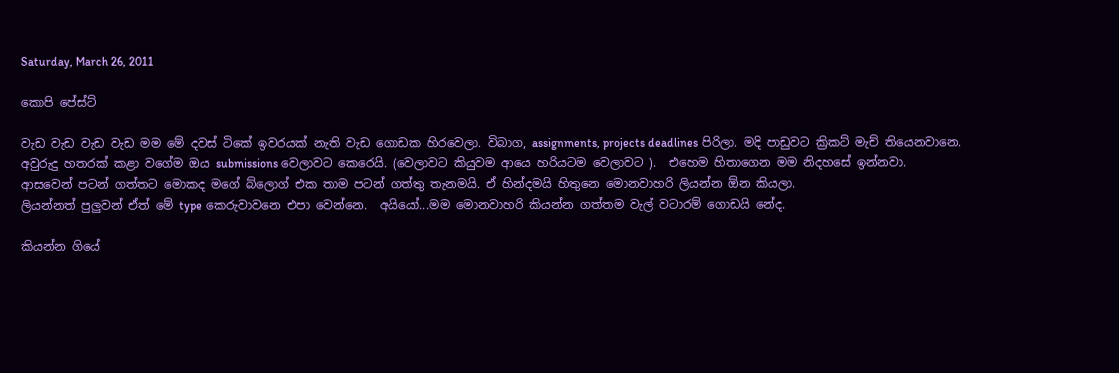Saturday, March 26, 2011

කොපි පේස්ට්

වැඩ වැඩ වැඩ වැඩ මම මේ දවස් ටිකේ ඉවරයක් නැති වැඩ ගොඩක හිරවෙලා. විබාග, assignments, projects deadlines පිරිලා. මදි පාඩුවට ක්‍රිකට් මැච් තියෙනවානෙ.
අවුරුදු හතරක් කළා වගේම ඔය submissions වෙලාවට කෙරෙයි. (වෙලාවට කියුවම ආයෙ හරියටම වෙලාවට ).  එහෙම හිතාගෙන මම නිදහසේ ඉන්නවා.
ආසවෙන් පටන් ගත්තට මොකද මගේ බ්ලොග් එක තාම පටන් ගත්තු තැනමයි. ඒ හින්දමයි හිතුනෙ මොනවාහරි ලියන්න ඕන කියලා.
ලියන්නත් පුලුවන් ඒත් මේ type කෙරුවාවනෙ එපා වෙන්නෙ.  අයියෝ...මම මොනවාහරි කියන්න ගත්තම වැල් වටාරම් ගොඩයි නේද.

කියන්න ගියේ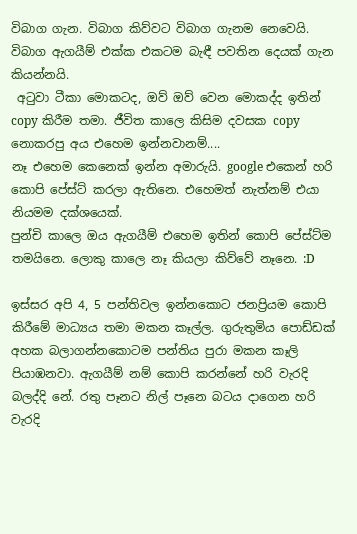විබාග ගැන. විබාග කිව්වට විබාග ගැනම නෙවෙයි. විබාග ඇගයීම් එක්ක එකටම බැඳී පවතින දෙයක් ගැන කියන්නයි.
 අටුවා ටීකා මොකටද, ඔව් ඔව් වෙන මොකද්ද ඉතින් copy කිරීම තමා. ජීවිත කාලෙ කිසිම දවසක copy නොකරපු අය එහෙම ඉන්නවානම්....
නෑ එහෙම කෙනෙක් ඉන්න අමාරුයි. google එකෙන් හරි කොපි පේස්ට් කරලා ඇතිනෙ. එහෙමත් නැත්නම් එයා නියමම දක්ශයෙක්.
පුන්චි කාලෙ ඔය ඇගයීම් එහෙම ඉතින් කොපි පේස්ට්ම තමයිනෙ. ලොකු කාලෙ නෑ කියලා කිව්වේ නෑනෙ. :D

ඉස්සර අපි 4, 5 පන්තිවල ඉන්නකොට ජනප්‍රියම කොපි කිරීමේ මාධ්‍යය තමා මකන කෑල්ල. ගුරුතුමිය පොඩ්ඩක් අහක බලාගන්නකොටම පන්තිය පුරා මකන කෑලි පියාඹනවා. ඇගයීම් නම් කොපි කරන්නේ හරි වැරදි බලද්දි නේ. රතු පෑනට නිල් පෑනෙ බටය දාගෙන හරි වැරදි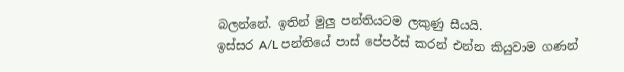බලන්නේ. ඉතින් මුලු පන්තියටම ලකුණු සීයයි.
ඉස්සර A/L පන්තියේ පාස් පේපර්ස් කරන් එන්න කියුවාම ගණන්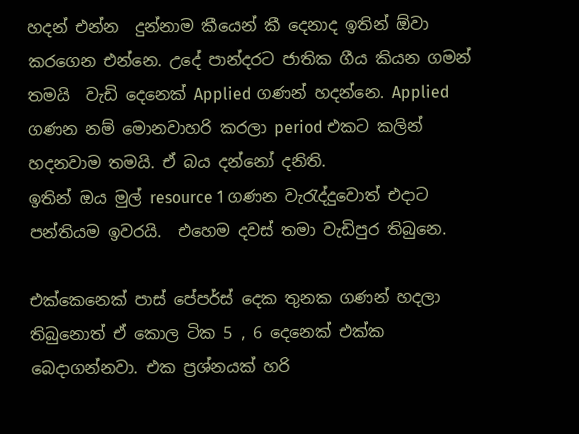හදන් එන්න  දුන්නාම කීයෙන් කී දෙනාද ඉතින් ඕවා කරගෙන එන්නෙ. උදේ පාන්දරට ජාතික ගීය කියන ගමන් තමයි  වැඩි දෙනෙක් Applied ගණන් හදන්නෙ. Applied ගණන නම් මොනවාහරි කරලා period එකට කලින් හදනවාම තමයි. ඒ බය දන්නෝ දනිති.
ඉතින් ඔය මුල් resource 1 ගණන වැරැද්දුවොත් එදාට පන්තියම ඉවරයි.  එහෙම දවස් තමා වැඩිපුර තිබුනෙ.

එක්කෙනෙක් පාස් පේපර්ස් දෙක තුනක ගණන් හදලා තිබුනොත් ඒ කොල ටික 5 , 6 දෙනෙක් එක්ක බෙදාගන්නවා. එක ප්‍රශ්නයක් හරි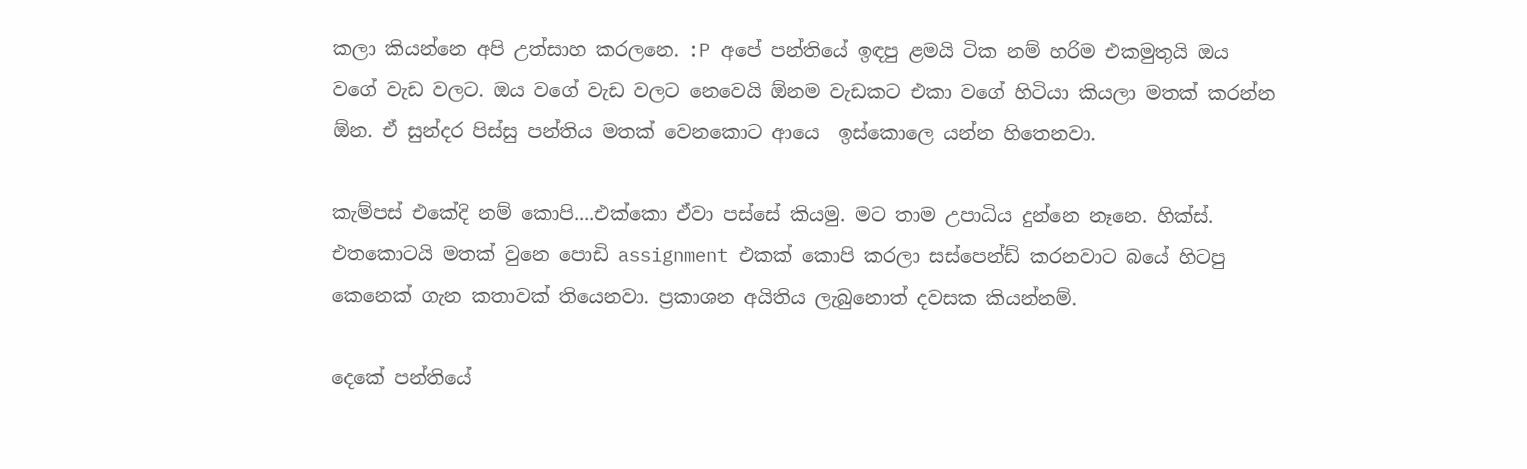කලා කියන්නෙ අපි උත්සාහ කරලනෙ. :P අපේ පන්තියේ ඉඳපු ළමයි ටික නම් හරිම එකමුතුයි ඔය වගේ වැඩ වලට. ඔය වගේ වැඩ වලට නෙවෙයි ඕනම වැඩකට එකා වගේ හිටියා කියලා මතක් කරන්න ඕන. ඒ සුන්දර පිස්සු පන්තිය මතක් වෙනකොට ආයෙ  ඉස්කොලෙ යන්න හිතෙනවා.

කැම්පස් එකේදි නම් කොපි....එක්කො ඒවා පස්සේ කියමු. මට තාම උපාධිය දුන්නෙ නෑනෙ. හික්ස්. එතකොටයි මතක් වුනෙ පොඩි assignment එකක් කොපි කරලා සස්පෙන්ඩ් කරනවාට බයේ හිටපු කෙනෙක් ගැන කතාවක් තියෙනවා. ප්‍රකාශන අයිතිය ලැබුනොත් දවසක කියන්නම්.

දෙකේ පන්තියේ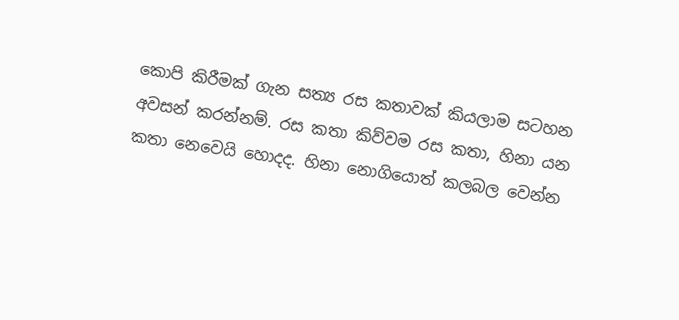කොපි කිරීමක් ගැන සත්‍ය රස කතාවක් කියලාම සටහන අවසන් කරන්නම්. රස කතා කිව්වම රස කතා, හිනා යන කතා නෙවෙයි හොදද. හිනා නොගියොත් කලබල වෙන්න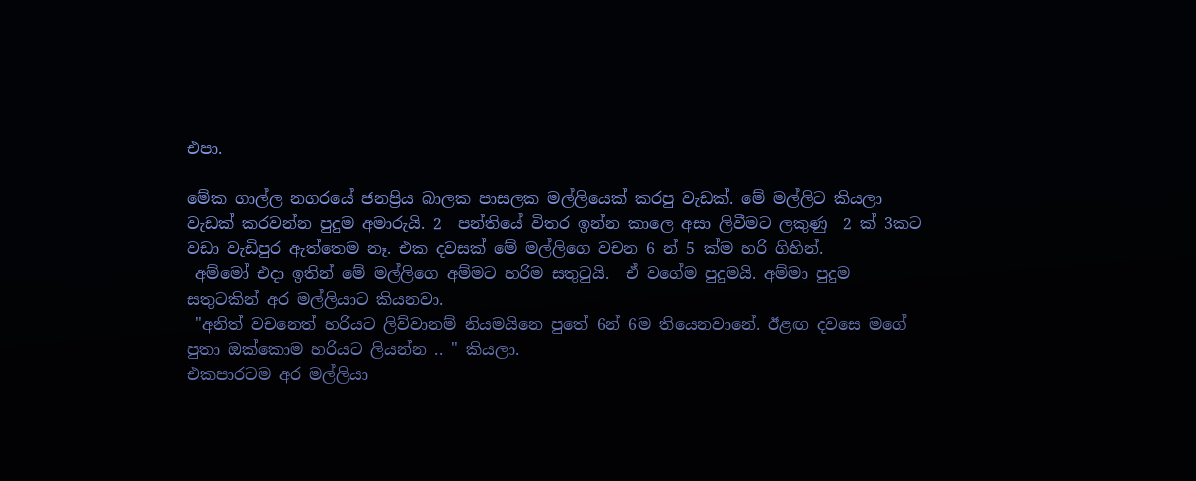එපා.

මේක ගාල්ල නගරයේ ජනප්‍රිය බාලක පාසලක මල්ලියෙක් කරපු වැඩක්. මේ මල්ලිට කියලා වැඩක් කරවන්න පුදුම අමාරුයි. 2  පන්තියේ විතර ඉන්න කාලෙ අසා ලිවීමට ලකුණු  2 ක් 3කට වඩා වැඩිපුර ඇත්තෙම නෑ. එක දවසක් මේ මල්ලිගෙ වචන 6 න් 5 ක්ම හරි ගිහින්.
 අම්මෝ එදා ඉතින් මේ මල්ලිගෙ අම්මට හරිම සතුටුයි.  ඒ වගේම පුදුමයි. අම්මා පුදුම සතුටකින් අර මල්ලියාට කියනවා.
 "අනිත් වචනෙත් හරියට ලිව්වානම් නියමයිනෙ පුතේ 6න් 6ම තියෙනවානේ. ඊළඟ දවසෙ මගේ පුතා ඔක්කොම හරියට ලියන්න .. " කියලා.
එකපාරටම අර මල්ලියා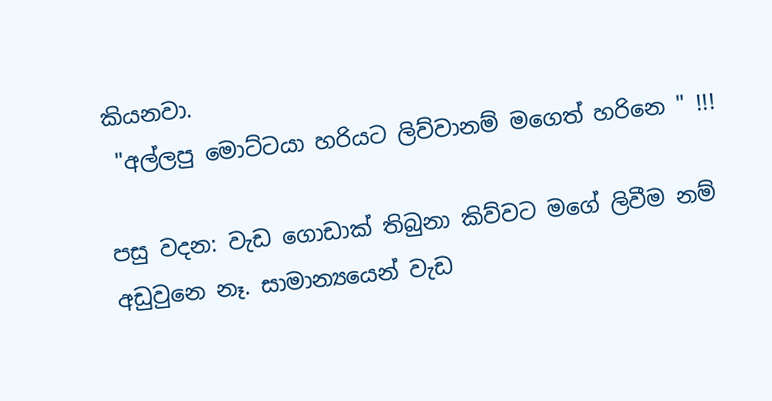කියනවා.
 "අල්ලපු මොට්ටයා හරියට ලිව්වානම් මගෙත් හරිනෙ " !!!

පසු වදන: වැඩ ගොඩාක් තිබුනා කිව්වට මගේ ලිවීම නම් අඩුවුනෙ නෑ. සාමාන්‍යයෙන් වැඩ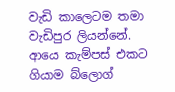වැඩි කාලෙටම තමා වැඩිපුර ලියන්නේ.
ආයෙ කැම්පස් එකට ගියාම බ්ලොග්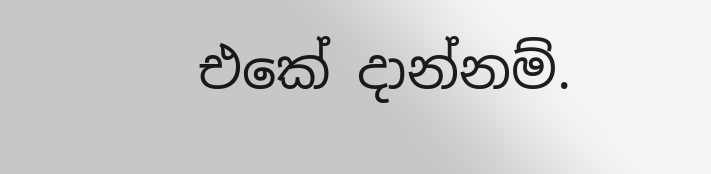එකේ දාන්නම්.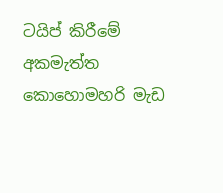ටයිප් කිරීමේ අකමැත්ත කොහොමහරි මැඩ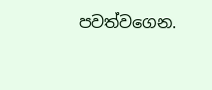පවත්වගෙන.